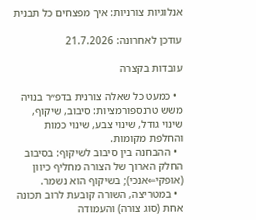אנלוגיות צורניות: איך מפצחים כל תבנית

עודכן לאחרונה: 21.7.2026

עובדות בקצרה

  • כמעט כל שאלה צורנית בדפ״ר בנויה משש טרנספורמציות: סיבוב, שיקוף, שינוי גודל, שינוי צבע, שינוי כמות והחלפת מקומות.
  • ההבחנה בין סיבוב לשיקוף: בסיבוב החלק הארוך של הצורה מחליף כיוון (אופקי⇐אנכי); בשיקוף הוא נשמר.
  • במטריצה, השורה קובעת לרוב תכונה אחת (סוג צורה) והעמודה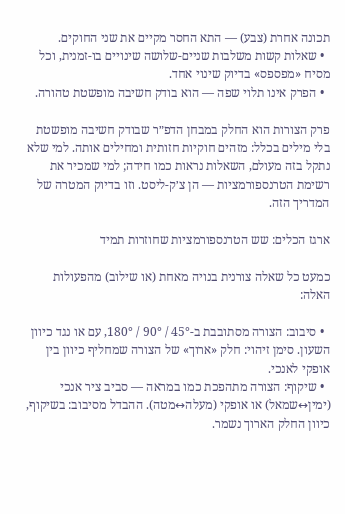תכונה אחרת (צבע) — התא החסר מקיים את שני החוקים.
  • שאלות קשות משלבות שניים-שלושה שינויים בו-זמנית, וכל מסיח «מפספס» בדיוק שינוי אחד.
  • הפרק אינו תלוי שפה — הוא בודק חשיבה מופשטת טהורה.

פרק הצורות הוא החלק במבחן הדפ״ר שבודק חשיבה מופשטת בלי מילים בכלל: מזהים חוקיות חזותית ומחילים אותה. למי שלא נתקל בזה מעולם, השאלות נראות כמו חידה; למי שמכיר את רשימת הטרנספורמציות — הן צ׳ק-ליסט. וזו בדיוק המטרה של המדריך הזה.

ארגז הכלים: שש הטרנספורמציות שחוזרות תמיד

כמעט כל שאלה צורנית בנויה מאחת (או שילוב) מהפעולות האלה:

  • סיבוב: הצורה מסתובבת ב-45° / 90° / 180°, עם או נגד כיוון השעון. סימן זיהוי: חלק «ארוך» של הצורה שמחליף כיוון בין אופקי לאנכי.
  • שיקוף: הצורה מתהפכת כמו במראה — סביב ציר אנכי (ימין↔שמאל) או אופקי (מעלה↔מטה). ההבדל מסיבוב: בשיקוף, כיוון החלק הארוך נשמר.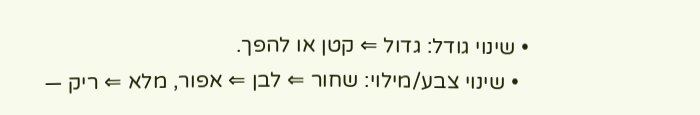• שינוי גודל: גדול ⇐ קטן או להפך.
  • שינוי צבע/מילוי: שחור ⇐ לבן ⇐ אפור, מלא ⇐ ריק —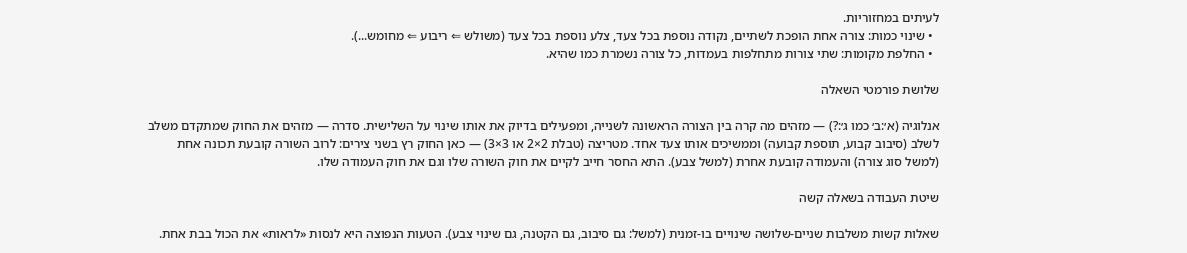לעיתים במחזוריות.
  • שינוי כמות: צורה אחת הופכת לשתיים, נקודה נוספת בכל צעד, צלע נוספת בכל צעד (משולש ⇐ ריבוע ⇐ מחומש...).
  • החלפת מקומות: שתי צורות מתחלפות בעמדות, כל צורה נשמרת כמו שהיא.

שלושת פורמטי השאלה

אנלוגיה (א׳:ב׳ כמו ג׳:?) — מזהים מה קרה בין הצורה הראשונה לשנייה, ומפעילים בדיוק את אותו שינוי על השלישית. סדרה — מזהים את החוק שמתקדם משלב לשלב (סיבוב קבוע, תוספת קבועה) וממשיכים אותו צעד אחד. מטריצה (טבלת 2×2 או 3×3) — כאן החוק רץ בשני צירים: לרוב השורה קובעת תכונה אחת (למשל סוג צורה) והעמודה קובעת אחרת (למשל צבע). התא החסר חייב לקיים את חוק השורה שלו וגם את חוק העמודה שלו.

שיטת העבודה בשאלה קשה

שאלות קשות משלבות שניים-שלושה שינויים בו-זמנית (למשל: גם סיבוב, גם הקטנה, גם שינוי צבע). הטעות הנפוצה היא לנסות «לראות» את הכול בבת אחת.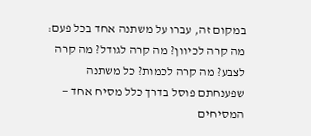במקום זה, עברו על משתנה אחד בכל פעם: מה קרה לכיוון? מה קרה לגודל? מה קרה לצבע? מה קרה לכמות? כל משתנה שפענחתם פוסל בדרך כלל מסיח אחד — המסיחים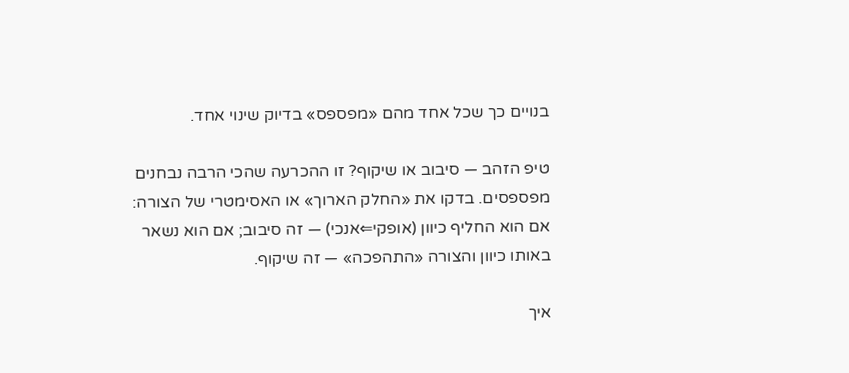בנויים כך שכל אחד מהם «מפספס» בדיוק שינוי אחד.

טיפ הזהב — סיבוב או שיקוף? זו ההכרעה שהכי הרבה נבחנים מפספסים. בדקו את «החלק הארוך» או האסימטרי של הצורה: אם הוא החליף כיוון (אופקי⇐אנכי) — זה סיבוב; אם הוא נשאר באותו כיוון והצורה «התהפכה» — זה שיקוף.

איך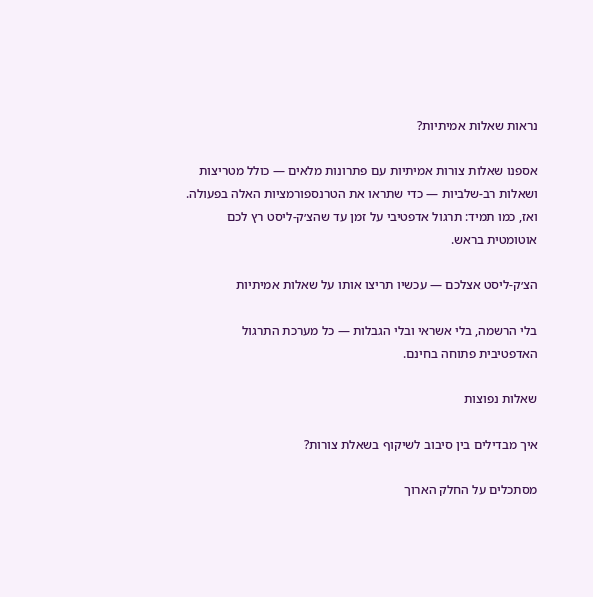נראות שאלות אמיתיות?

אספנו שאלות צורות אמיתיות עם פתרונות מלאים — כולל מטריצות ושאלות רב-שלביות — כדי שתראו את הטרנספורמציות האלה בפעולה. ואז, כמו תמיד: תרגול אדפטיבי על זמן עד שהצ׳ק-ליסט רץ לכם אוטומטית בראש.

הצ׳ק-ליסט אצלכם — עכשיו תריצו אותו על שאלות אמיתיות

בלי הרשמה, בלי אשראי ובלי הגבלות — כל מערכת התרגול האדפטיבית פתוחה בחינם.

שאלות נפוצות

איך מבדילים בין סיבוב לשיקוף בשאלת צורות?

מסתכלים על החלק הארוך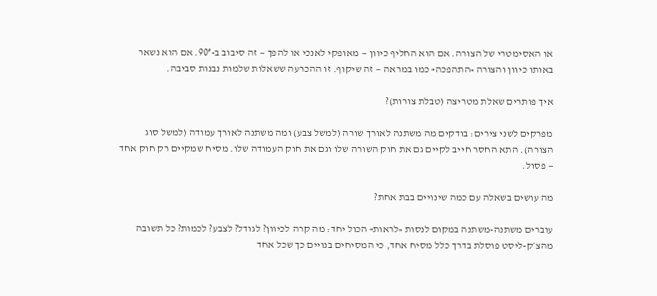או האסימטרי של הצורה. אם הוא החליף כיוון — מאופקי לאנכי או להפך — זה סיבוב ב-90°. אם הוא נשאר באותו כיוון והצורה «התהפכה» כמו במראה — זה שיקוף. זו ההכרעה ששאלות שלמות נבנות סביבה.

איך פותרים שאלת מטריצה (טבלת צורות)?

מפרקים לשני צירים: בודקים מה משתנה לאורך שורה (למשל צבע) ומה משתנה לאורך עמודה (למשל סוג הצורה). התא החסר חייב לקיים גם את חוק השורה שלו וגם את חוק העמודה שלו. מסיח שמקיים רק חוק אחד — פסול.

מה עושים בשאלה עם כמה שינויים בבת אחת?

עוברים משתנה-משתנה במקום לנסות «לראות» הכול יחד: מה קרה לכיוון? לגודל? לצבע? לכמות? כל תשובה מהצ׳ק-ליסט פוסלת בדרך כלל מסיח אחד, כי המסיחים בנויים כך שכל אחד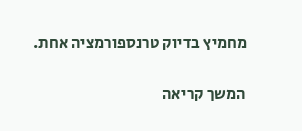מחמיץ בדיוק טרנספורמציה אחת.

המשך קריאה